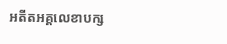អតីតអគ្គលេខាបក្ស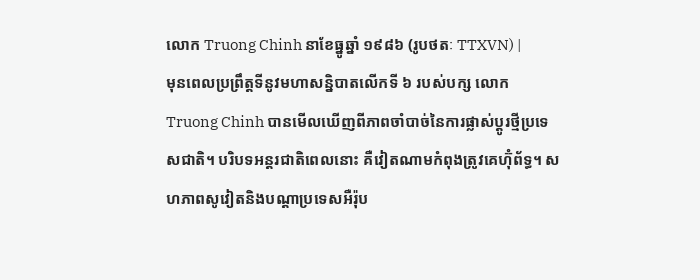លោក Truong Chinh នាខែធ្នូឆ្នាំ ១៩៨៦ (រូបថតៈ TTXVN) |
មុនពេលប្រព្រឹត្តទីនូវមហាសន្និបាតលើកទី ៦ របស់បក្ស លោក Truong Chinh បានមើលឃើញពីភាពចាំបាច់នៃការផ្លាស់ប្តូរថ្មីប្រទេសជាតិ។ បរិបទអន្តរជាតិពេលនោះ គឺវៀតណាមកំពុងត្រូវគេហ៊ុំព័ទ្ធ។ សហភាពសូវៀតនិងបណ្តាប្រទេសអឺរ៉ុប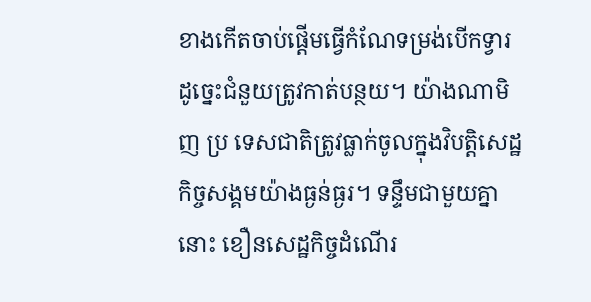ខាងកើតចាប់ផ្តើមធ្វើកំណែទម្រង់បើកទ្វារ ដូច្នេះជំនួយត្រូវកាត់បន្ថយ។ យ៉ាងណាមិញ ប្រ ទេសជាតិត្រូវធ្លាក់ចូលក្នុងវិបត្តិសេដ្ឋកិច្ចសង្គមយ៉ាងធ្ងន់ធ្ងរ។ ទន្ទឹមជាមួយគ្នានោះ ខឿនសេដ្ឋកិច្ចដំណើរ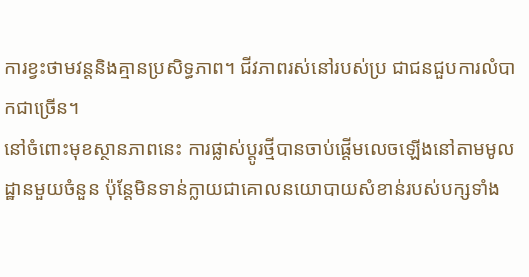ការខ្វះថាមវន្តនិងគ្មានប្រសិទ្ធភាព។ ជីវភាពរស់នៅរបស់ប្រ ជាជនជួបការលំបាកជាច្រើន។
នៅចំពោះមុខស្ថានភាពនេះ ការផ្លាស់ប្តូរថ្មីបានចាប់ផ្តើមលេចឡើងនៅតាមមូល ដ្ឋានមួយចំនួន ប៉ុន្តែមិនទាន់ក្លាយជាគោលនយោបាយសំខាន់របស់បក្សទាំង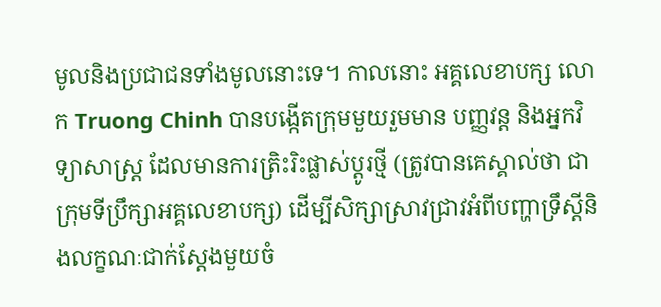មូលនិងប្រជាជនទាំងមូលនោះទេ។ កាលនោះ អគ្គលេខាបក្ស លោក Truong Chinh បានបង្កើតក្រុមមួយរួមមាន បញ្ញវន្ត និងអ្នកវិទ្យាសាស្ត្រ ដែលមានការត្រិះរិះផ្លាស់ប្តូរថ្មី (ត្រូវបានគេស្គាល់ថា ជាក្រុមទីប្រឹក្សាអគ្គលេខាបក្ស) ដើម្បីសិក្សាស្រាវជ្រាវអំពីបញ្ហាទ្រឹស្តីនិងលក្ខណៈជាក់ស្តែងមួយចំ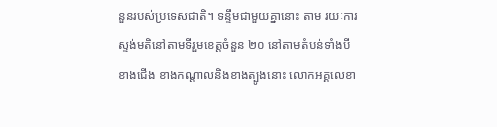នួនរបស់ប្រទេសជាតិ។ ទន្ទឹមជាមួយគ្នានោះ តាម រយៈការស្ទង់មតិនៅតាមទីរួមខេត្តចំនួន ២០ នៅតាមតំបន់ទាំងបី ខាងជើង ខាងកណ្ដាលនិងខាងត្បូងនោះ លោកអគ្គលេខា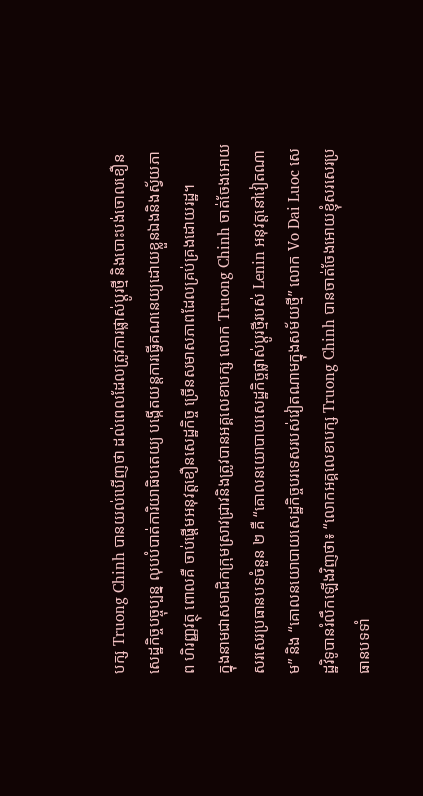បក្ស Truong Chinh បានយល់ឃើញថា ដល់ពេលដែលត្រូវការផ្លាស់ប្តូរថ្មី និងបោះបង់ចោលខឿនសេដ្ឋកិច្ចបច្ចុប្បន្ន លុបបំបាត់ការិយាធិបតេយ្យ បង្កើតយន្តការធ្វើគណនេយ្យដោយខ្លួនឯងនិងស្វ័យភាព ហិរញ្ញវត្ថុ ពោលគឺ ចាប់ផ្តើមអនុវត្តខឿនសេដ្ឋកិច្ច ច្រើនសមាសភាពដែលគ្រប់គ្រងដោយរដ្ឋ។
ក្នុងនាមជាសមាជិកក្រុមស្រាវជ្រាវនិងត្រូវបានអគ្គលេខាបក្ស លោក Truong Chinh ចាត់ចែងអោយសរសេរប្រធានបទចំនួន ២ គឺ “គោលនយោបាយសេដ្ឋកិច្ចផ្លាស់ប្តូរថ្មីរបស់ Lenin អនុវត្តនៅវៀតណាម” និង “គោលនយោបាយសេដ្ឋកិច្ចបរទេសរបស់វៀតណាមក្នុងសម័យថ្មី” លោក Vo Dai Luoc សេដ្ឋវិទូបានរំលឹកឡើងវិញថា៖ “លោកអគ្គលេខាបក្ស Truong Chinh បានចាត់ចែងអោយខ្ញុំសរសេរប្រធានបទទាំ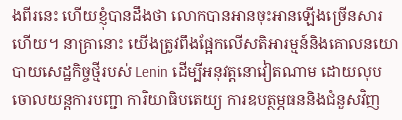ងពីរនេះ ហើយខ្ញុំបានដឹងថា លោកបានអានចុះអានឡើងច្រើនសារហើយ។ នាគ្រានោះ យើងត្រូវពឹងផ្អែកលើសតិអារម្មន៍និងគោលនយោបាយសេដ្ឋកិច្ចថ្មីរបស់ Lenin ដើម្បីអនុវត្តនោវៀតណាម ដោយលុបចោលយន្តការបញ្ជា ការិយាធិបតេយ្យ ការឧបត្ថម្ភធននិងជំនួសវិញ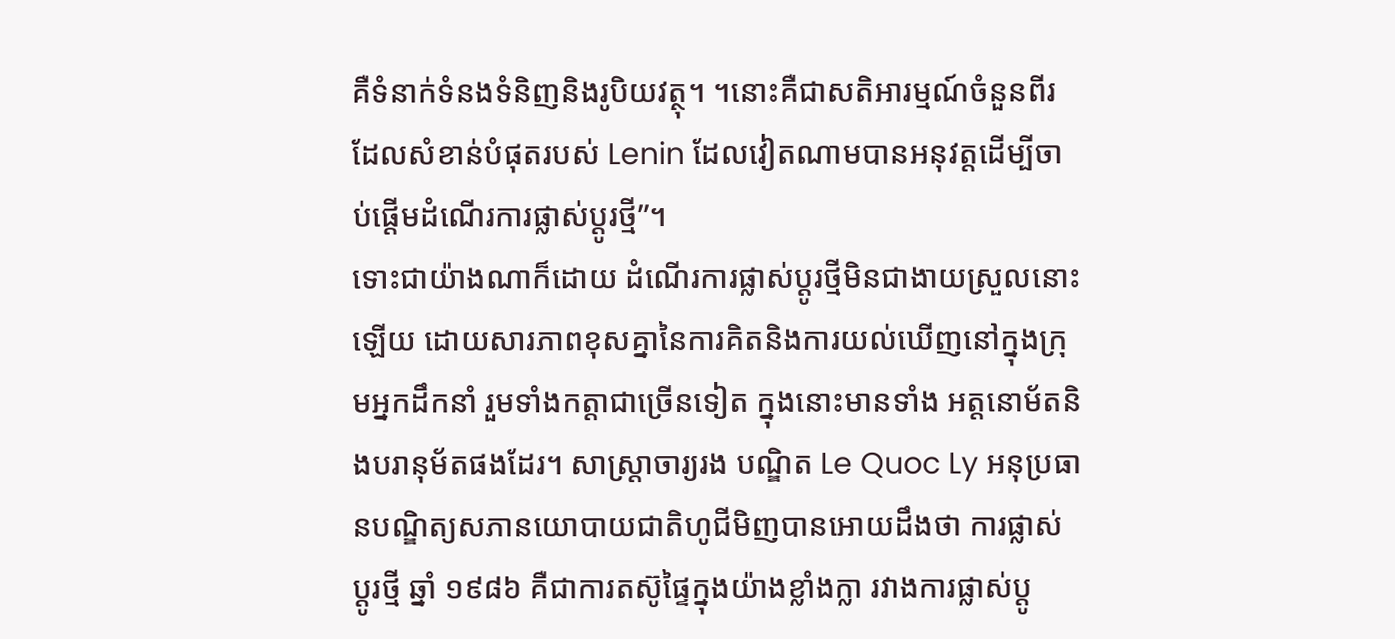គឺទំនាក់ទំនងទំនិញនិងរូបិយវត្ថុ។ ។នោះគឺជាសតិអារម្មណ៍ចំនួនពីរដែលសំខាន់បំផុតរបស់ Lenin ដែលវៀតណាមបានអនុវត្តដើម្បីចាប់ផ្តើមដំណើរការផ្លាស់ប្តូរថ្មី”។
ទោះជាយ៉ាងណាក៏ដោយ ដំណើរការផ្លាស់ប្តូរថ្មីមិនជាងាយស្រួលនោះឡើយ ដោយសារភាពខុសគ្នានៃការគិតនិងការយល់ឃើញនៅក្នុងក្រុមអ្នកដឹកនាំ រួមទាំងកត្តាជាច្រើនទៀត ក្នុងនោះមានទាំង អត្តនោម័តនិងបរានុម័តផងដែរ។ សាស្ត្រាចារ្យរង បណ្ឌិត Le Quoc Ly អនុប្រធានបណ្ឌិត្យសភានយោបាយជាតិហូជីមិញបានអោយដឹងថា ការផ្លាស់ប្តូរថ្មី ឆ្នាំ ១៩៨៦ គឺជាការតស៊ូផ្ទៃក្នុងយ៉ាងខ្លាំងក្លា រវាងការផ្លាស់ប្តូ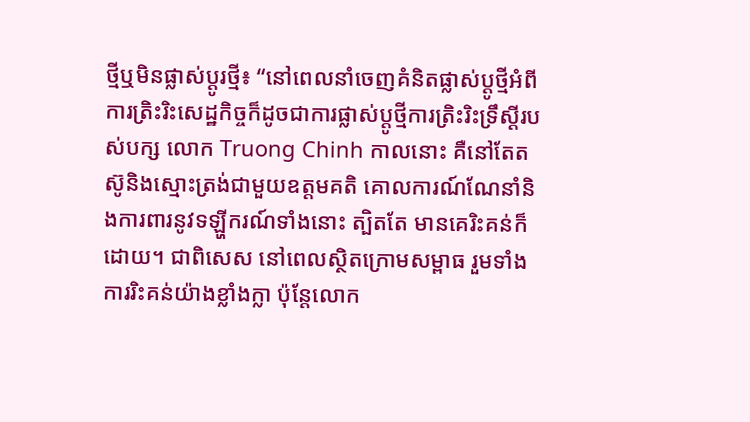ថ្មីឬមិនផ្លាស់ប្តូរថ្មី៖ “នៅពេលនាំចេញគំនិតផ្លាស់ប្តូថ្មីអំពីការត្រិះរិះសេដ្ឋកិច្ចក៏ដូចជាការផ្លាស់ប្តូថ្មីការត្រិះរិះទ្រឹស្តីរបស់បក្ស លោក Truong Chinh កាលនោះ គឺនៅតែតស៊ូនិងស្មោះត្រង់ជាមួយឧត្តមគតិ គោលការណ៍ណែនាំនិងការពារនូវទឡ្ហីករណ៍ទាំងនោះ ត្បិតតែ មានគេរិះគន់ក៏ដោយ។ ជាពិសេស នៅពេលស្ថិតក្រោមសម្ពាធ រួមទាំងការរិះគន់យ៉ាងខ្លាំងក្លា ប៉ុន្តែលោក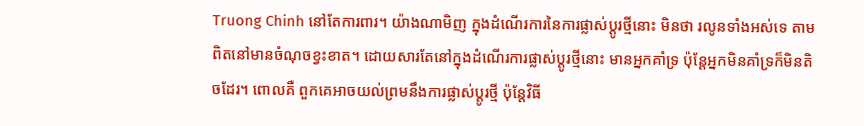Truong Chinh នៅតែការពារ។ យ៉ាងណាមិញ ក្នុងដំណើរការនៃការផ្លាស់ប្តូរថ្មីនោះ មិនថា រលូនទាំងអស់ទេ តាមពិតនៅមានចំណុចខ្វះខាត។ ដោយសារតែនៅក្នុងដំណើរការផ្លាស់ប្តូរថ្មីនោះ មានអ្នកគាំទ្រ ប៉ុន្តែអ្នកមិនគាំទ្រក៏មិនតិចដែរ។ ពោលគឺ ពួកគេអាចយល់ព្រមនឹងការផ្លាស់ប្តូរថ្មី ប៉ុន្តែវិធី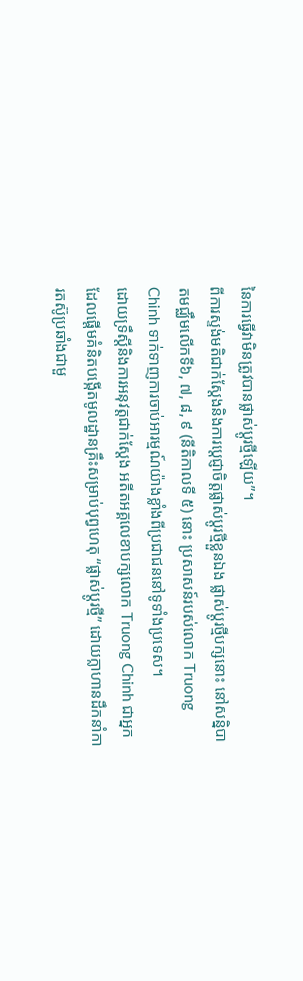នៃការធ្វើវាមិនត្រូវបានផ្លាស់ប្តូរថ្មីឡើយ”។
ពីការស្ទង់មតិជាក់ស្តែងនិងការប្តេជ្ញាចិត្តផ្លាស់ប្តូរថ្មីខ្លួនឯង ផ្លាស់ប្តូរថ្មីបក្សនោះ នៅសន្និបាតមជ្ឈឹមលើកទី៦, ៧, ៨, ៩ (នីតិកាលទី ៥) នោះ ប្រសាសន៍របស់លោក Truong Chinh ទាក់ទាញការចាប់អារម្មណ៍យ៉ាងខ្លាំងពីប្រជាជននៅទូទាំងប្រទេស។
ដោយទ្រឹស្តីនិងការអនុវត្តជាក់ស្តែង អតីតអគ្គលេខាបក្សលោក Truong Chinh ជាអ្នកដែលផ្តើមគំនិតបង្កើតមូលដ្ឋានគ្រឹះសម្រាប់បុព្វហេតុ “ផ្លាស់ប្តូរថ្មី” ដោយក្លាហានដឹកនាំការតស៊ូប្រឆាំងជាមួ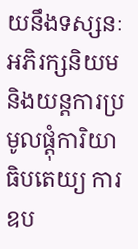យនឹងទស្សនៈអភិរក្សនិយម និងយន្តការប្រមូលផ្តុំការិយាធិបតេយ្យ ការឧប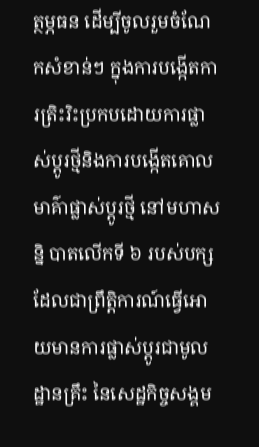ត្ថម្ភធន ដើម្បីចូលរួមចំណែកសំខាន់ៗ ក្នុងការបង្កើតការត្រិះរិះប្រកបដោយការផ្លាស់ប្តូរថ្មីនិងការបង្កើតគោលមាគ៌ាផ្លាស់ប្តូរថ្មី នៅមហាសន្និ បាតលើកទី ៦ របស់បក្ស ដែលជាព្រឹត្តិការណ៍ធ្វើអោយមានការផ្លាស់ប្តូរជាមូលដ្ឋានគ្រឹះ នៃសេដ្ឋកិច្ចសង្គម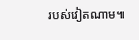របស់វៀតណាម៕